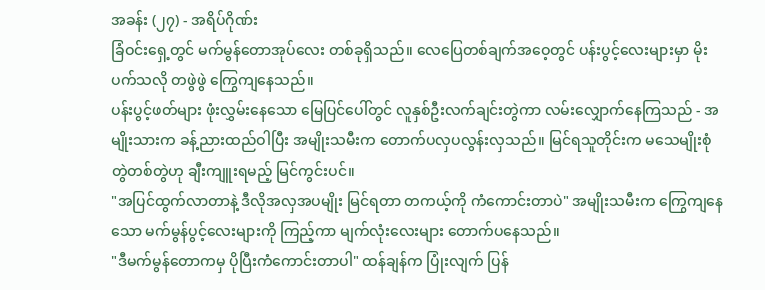အခန်း (၂၇) - အရိပ်ဂိုဏ်း
ခြံဝင်းရှေ့တွင် မက်မွန်တောအုပ်လေး တစ်ခုရှိသည်။ လေပြေတစ်ချက်အဝေ့တွင် ပန်းပွင့်လေးများမှာ မိုးပက်သလို တဖွဲဖွဲ ကြွေကျနေသည်။
ပန်းပွင့်ဖတ်များ ဖုံးလွှမ်းနေသော မြေပြင်ပေါ်တွင် လူနှစ်ဦးလက်ချင်းတွဲကာ လမ်းလျှောက်နေကြသည် - အမျိုးသားက ခန့်ညားထည်ဝါပြီး အမျိုးသမီးက တောက်ပလှပလွန်းလှသည်။ မြင်ရသူတိုင်းက မသေမျိုးစုံတွဲတစ်တွဲဟု ချီးကျူးရမည့် မြင်ကွင်းပင်။
"အပြင်ထွက်လာတာနဲ့ ဒီလိုအလှအပမျိုး မြင်ရတာ တကယ့်ကို ကံကောင်းတာပဲ" အမျိုးသမီးက ကြွေကျနေသော မက်မွန်ပွင့်လေးများကို ကြည့်ကာ မျက်လုံးလေးများ တောက်ပနေသည်။
"ဒီမက်မွန်တောကမှ ပိုပြီးကံကောင်းတာပါ" ထန်ချန်က ပြုံးလျက် ပြန်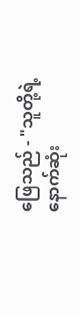ဖြေသည် - "သူတို့ရဲ့ နောက်ဆုံး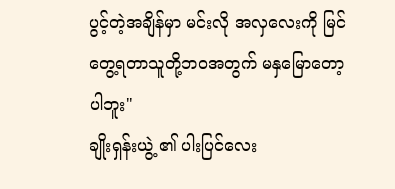ပွင့်တဲ့အချိန်မှာ မင်းလို အလှလေးကို မြင်တွေ့ရတာသူတို့ဘဝအတွက် မနှမြောတော့ပါဘူး"
ချိုးရှန်းယွဲ့ ၏ ပါးပြင်လေး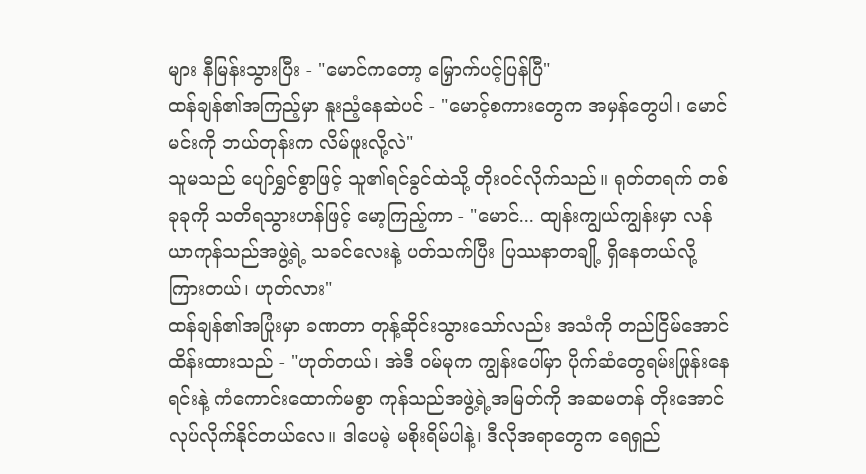များ နီမြန်းသွားပြီး - "မောင်ကတော့ မြှောက်ပင့်ပြန်ပြီ"
ထန်ချန်၏အကြည့်မှာ နူးညံ့နေဆဲပင် - "မောင့်စကားတွေက အမှန်တွေပါ၊ မောင် မင်းကို ဘယ်တုန်းက လိမ်ဖူးလို့လဲ"
သူမသည် ပျော်ရွှင်စွာဖြင့် သူ၏ရင်ခွင်ထဲသို့ တိုးဝင်လိုက်သည်။ ရုတ်တရက် တစ်ခုခုကို သတိရသွားဟန်ဖြင့် မော့ကြည့်ကာ - "မောင်... ထျန်းကျွယ်ကျွန်းမှာ လန်ယာကုန်သည်အဖွဲ့ရဲ့ သခင်လေးနဲ့ ပတ်သက်ပြီး ပြဿနာတချို့ ရှိနေတယ်လို့ ကြားတယ်၊ ဟုတ်လား"
ထန်ချန်၏အပြုံးမှာ ခဏတာ တုန့်ဆိုင်းသွားသော်လည်း အသံကို တည်ငြိမ်အောင် ထိန်းထားသည် - "ဟုတ်တယ်၊ အဲဒီ ဝမ်မုက ကျွန်းပေါ်မှာ ပိုက်ဆံတွေရမ်းဖြုန်းနေရင်းနဲ့ ကံကောင်းထောက်မစွာ ကုန်သည်အဖွဲ့ရဲ့အမြတ်ကို အဆမတန် တိုးအောင် လုပ်လိုက်နိုင်တယ်လေ။ ဒါပေမဲ့ မစိုးရိမ်ပါနဲ့၊ ဒီလိုအရာတွေက ရေရှည်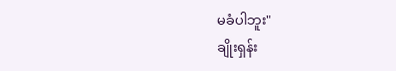မခံပါဘူး"
ချိုးရှန်း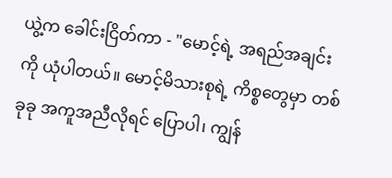ယွဲ့က ခေါင်းငြိတ်ကာ - "မောင့်ရဲ့ အရည်အချင်းကို ယုံပါတယ်။ မောင့်မိသားစုရဲ့ ကိစ္စတွေမှာ တစ်ခုခု အကူအညီလိုရင် ပြောပါ၊ ကျွန်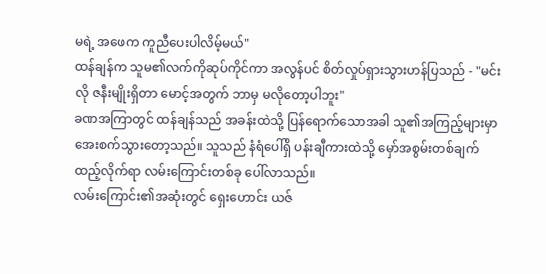မရဲ့ အဖေက ကူညီပေးပါလိမ့်မယ်"
ထန်ချန်က သူမ၏လက်ကိုဆုပ်ကိုင်ကာ အလွန်ပင် စိတ်လှုပ်ရှားသွားဟန်ပြသည် - "မင်းလို ဇနီးမျိုးရှိတာ မောင့်အတွက် ဘာမှ မလိုတော့ပါဘူး"
ခဏအကြာတွင် ထန်ချန်သည် အခန်းထဲသို့ ပြန်ရောက်သောအခါ သူ၏အကြည့်များမှာ အေးစက်သွားတော့သည်။ သူသည် နံရံပေါ်ရှိ ပန်းချီကားထဲသို့ မှော်အစွမ်းတစ်ချက် ထည့်လိုက်ရာ လမ်းကြောင်းတစ်ခု ပေါ်လာသည်။
လမ်းကြောင်း၏အဆုံးတွင် ရှေးဟောင်း ယဇ်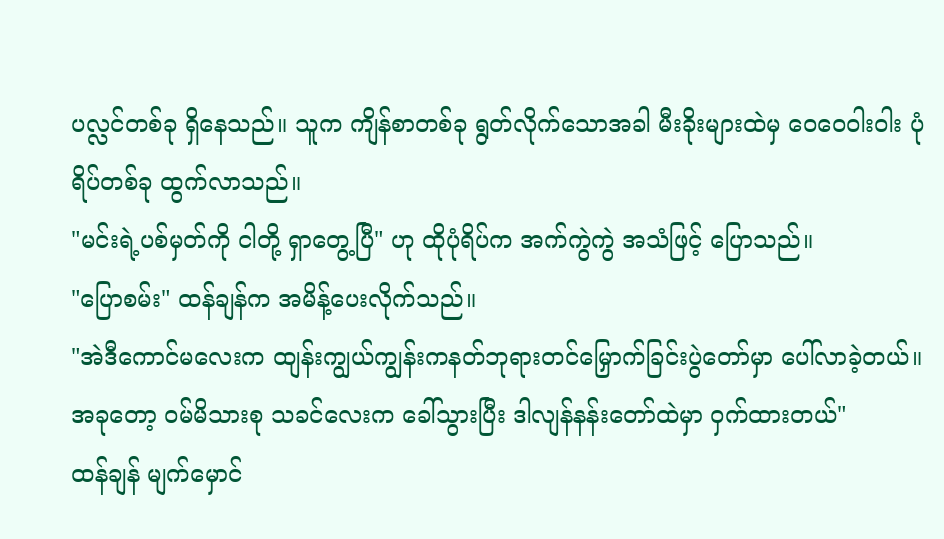ပလ္လင်တစ်ခု ရှိနေသည်။ သူက ကျိန်စာတစ်ခု ရွတ်လိုက်သောအခါ မီးခိုးများထဲမှ ဝေဝေဝါးဝါး ပုံရိပ်တစ်ခု ထွက်လာသည်။
"မင်းရဲ့ပစ်မှတ်ကို ငါတို့ ရှာတွေ့ပြီ" ဟု ထိုပုံရိပ်က အက်ကွဲကွဲ အသံဖြင့် ပြောသည်။
"ပြောစမ်း" ထန်ချန်က အမိန့်ပေးလိုက်သည်။
"အဲဒီကောင်မလေးက ထျန်းကျွယ်ကျွန်းကနတ်ဘုရားတင်မြှောက်ခြင်းပွဲတော်မှာ ပေါ်လာခဲ့တယ်။ အခုတော့ ဝမ်မိသားစု သခင်လေးက ခေါ်သွားပြီး ဒါလျန်နန်းတော်ထဲမှာ ဝှက်ထားတယ်"
ထန်ချန် မျက်မှောင်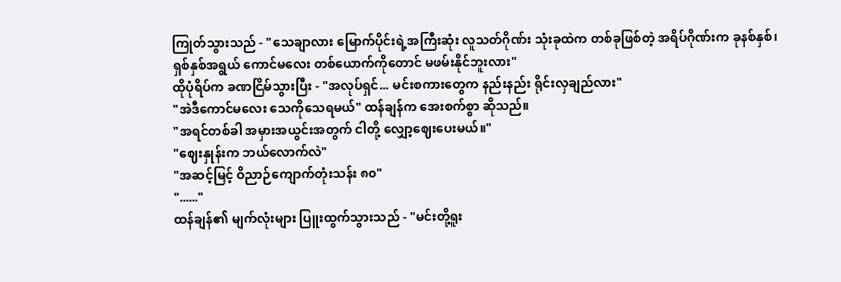ကြုတ်သွားသည် - "သေချာလား မြောက်ပိုင်းရဲ့အကြီးဆုံး လူသတ်ဂိုဏ်း သုံးခုထဲက တစ်ခုဖြစ်တဲ့ အရိပ်ဂိုဏ်းက ခုနစ်နှစ်၊ ရှစ်နှစ်အရွယ် ကောင်မလေး တစ်ယောက်ကိုတောင် မဖမ်းနိုင်ဘူးလား"
ထိုပုံရိပ်က ခဏငြိမ်သွားပြီး - "အလုပ်ရှင်... မင်းစကားတွေက နည်းနည်း ရိုင်းလှချည်လား"
"အဲဒီကောင်မလေး သေကိုသေရမယ်" ထန်ချန်က အေးစက်စွာ ဆိုသည်။
"အရင်တစ်ခါ အမှားအယွင်းအတွက် ငါတို့ လျှော့ဈေးပေးမယ်။"
"ဈေးနှုန်းက ဘယ်လောက်လဲ"
"အဆင့်မြင့် ဝိညာဉ်ကျောက်တုံးသန်း ၈၀"
"......"
ထန်ချန်၏ မျက်လုံးများ ပြူးထွက်သွားသည် - "မင်းတို့ရူး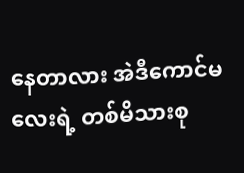နေတာလား အဲဒီကောင်မလေးရဲ့ တစ်မိသားစု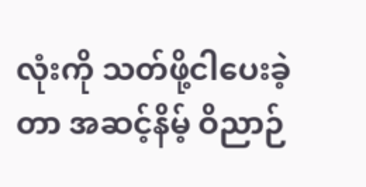လုံးကို သတ်ဖို့ငါပေးခဲ့တာ အဆင့်နိမ့် ဝိညာဉ်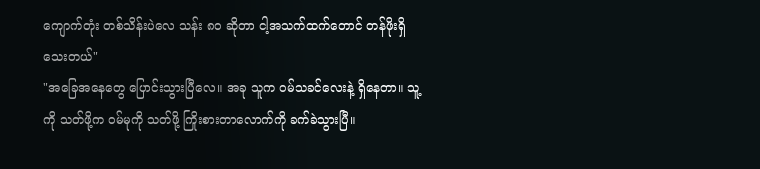ကျောက်တုံး တစ်သိန်းပဲလေ သန်း ၈၀ ဆိုတာ ငါ့အသက်ထက်တောင် တန်ဖိုးရှိသေးတယ်"
"အခြေအနေတွေ ပြောင်းသွားပြီလေ။ အခု သူက ဝမ်သခင်လေးနဲ့ ရှိနေတာ။ သူ့ကို သတ်ဖို့က ဝမ်မုကို သတ်ဖို့ ကြိုးစားတာလောက်ကို ခက်ခဲသွားပြီ။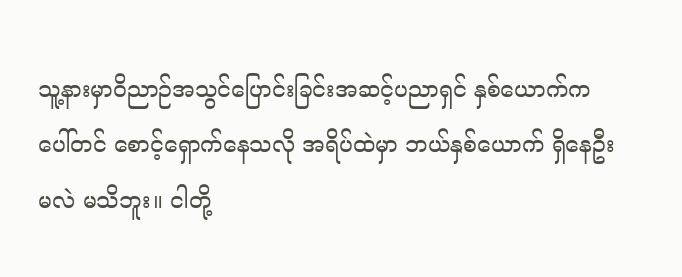သူ့နားမှာဝိညာဉ်အသွင်ပြောင်းခြင်းအဆင့်ပညာရှင် နှစ်ယောက်ကပေါ်တင် စောင့်ရှောက်နေသလို အရိပ်ထဲမှာ ဘယ်နှစ်ယောက် ရှိနေဦးမလဲ မသိဘူး။ ငါတို့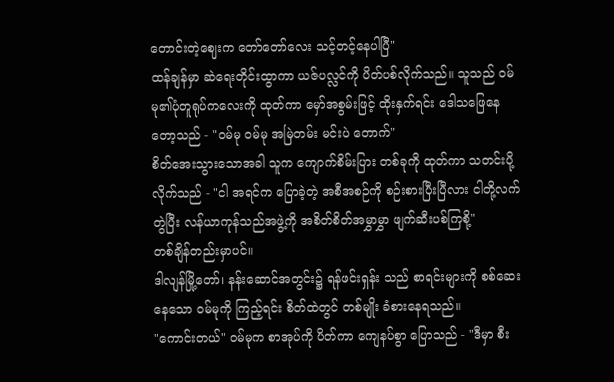တောင်းတဲ့ဈေးက တော်တော်လေး သင့်တင့်နေပါပြီ"
ထန်ချန်မှာ ဆဲရေးတိုင်းထွာကာ ယဇ်ပလ္လင်ကို ပိတ်ပစ်လိုက်သည်။ သူသည် ဝမ်မု၏ပုံတူရုပ်ကလေးကို ထုတ်ကာ မှော်အစွမ်းဖြင့် ထိုးနှက်ရင်း ဒေါသဖြေနေတော့သည် - "ဝမ်မု ဝမ်မု အမြဲတမ်း မင်းပဲ တောက်"
စိတ်အေးသွားသောအခါ သူက ကျောက်စိမ်းပြား တစ်ခုကို ထုတ်ကာ သတင်းပို့လိုက်သည် - "ငါ အရင်က ပြောခဲ့တဲ့ အစီအစဉ်ကို စဉ်းစားပြီးပြီလား ငါတို့လက်တွဲပြီး လန်ယာကုန်သည်အဖွဲ့ကို အစိတ်စိတ်အမွှာမွှာ ဖျက်ဆီးပစ်ကြစို့"
တစ်ချိန်တည်းမှာပင်။
ဒါလျန်မြို့တော်၊ နန်းဆောင်အတွင်း၌ ရန်ဖင်းရှန်း သည် စာရင်းများကို စစ်ဆေးနေသော ဝမ်မုကို ကြည့်ရင်း စိတ်ထဲတွင် တစ်မျိုး ခံစားနေရသည်။
"ကောင်းတယ်" ဝမ်မုက စာအုပ်ကို ပိတ်ကာ ကျေနပ်စွာ ပြောသည် - "ဒီမှာ စီး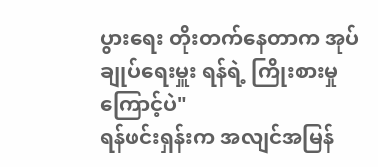ပွားရေး တိုးတက်နေတာက အုပ်ချုပ်ရေးမှူး ရန်ရဲ့ ကြိုးစားမှုကြောင့်ပဲ"
ရန်ဖင်းရှန်းက အလျင်အမြန်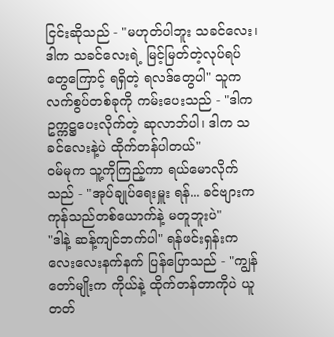ငြင်းဆိုသည် - "မဟုတ်ပါဘူး သခင်လေး၊ ဒါက သခင်လေးရဲ့ မြင့်မြတ်တဲ့လုပ်ရပ်တွေကြောင့် ရရှိတဲ့ ရလဒ်တွေပါ" သူက လက်စွပ်တစ်ခုကို ကမ်းပေးသည် - "ဒါက ဥက္ကဋ္ဌပေးလိုက်တဲ့ ဆုလာဘ်ပါ၊ ဒါက သခင်လေးနဲ့ပဲ ထိုက်တန်ပါတယ်"
ဝမ်မုက သူ့ကိုကြည့်ကာ ရယ်မောလိုက်သည် - "အုပ်ချုပ်ရေးမှူး ရန်... ခင်ဗျားက ကုန်သည်တစ်ယောက်နဲ့ မတူဘူးပဲ"
"ဒါနဲ့ ဆန့်ကျင်ဘက်ပါ" ရန်ဖင်းရှန်းက လေးလေးနက်နက် ပြန်ပြောသည် - "ကျွန်တော်မျိုးက ကိုယ်နဲ့ ထိုက်တန်တာကိုပဲ ယူတတ်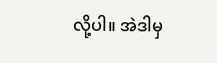လို့ပါ။ အဲဒါမှ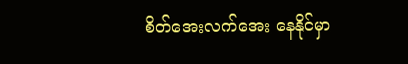စိတ်အေးလက်အေး နေနိုင်မှာ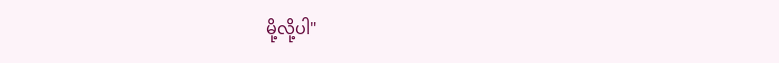မို့လို့ပါ"